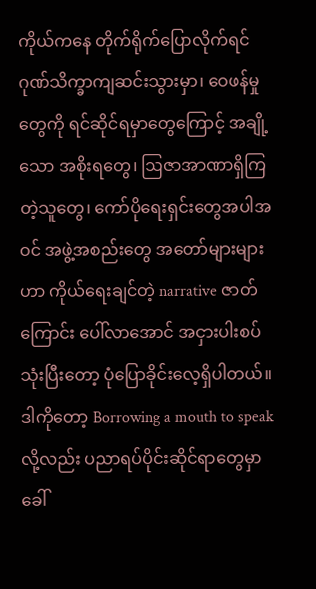ကိုယ်ကနေ တိုက်ရိုက်ပြောလိုက်ရင် ဂုဏ်သိက္ခာကျဆင်းသွားမှာ၊ ဝေဖန်မှုတွေကို ရင်ဆိုင်ရမှာတွေကြောင့် အချို့သော အစိုးရတွေ၊ ဩဇာအာဏာရှိကြတဲ့သူတွေ၊ ကော်ပိုရေးရှင်းတွေအပါအဝင် အဖွဲ့အစည်းတွေ အတော်များများဟာ ကိုယ်ရေးချင်တဲ့ narrative ဇာတ်ကြောင်း ပေါ်လာအောင် အငှားပါးစပ်သုံးပြီးတော့ ပုံပြောခိုင်းလေ့ရှိပါတယ်။ ဒါကိုတော့ Borrowing a mouth to speak လို့လည်း ပညာရပ်ပိုင်းဆိုင်ရာတွေမှာ ခေါ်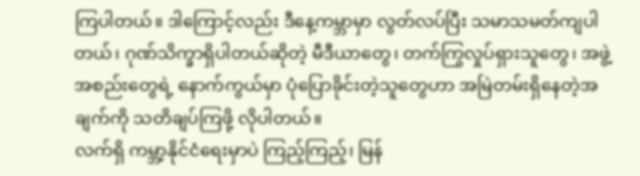ကြပါတယ်။ ဒါကြောင့်လည်း ဒီနေ့ကမ္ဘာမှာ လွတ်လပ်ပြီး သမာသမတ်ကျပါတယ်၊ ဂုဏ်သိက္ခာရှိပါတယ်ဆိုတဲ့ မီဒီယာတွေ၊ တက်ကြွလှုပ်ရှားသူတွေ၊ အဖွဲ့အစည်းတွေရဲ့ နောက်ကွယ်မှာ ပုံပြောခိုင်းတဲ့သူတွေဟာ အမြဲတမ်းရှိနေတဲ့အချက်ကို သတိချပ်ကြဖို့ လိုပါတယ်။
လက်ရှိ ကမ္ဘာ့နိုင်ငံရေးမှာပဲ ကြည့်ကြည့်၊ မြန်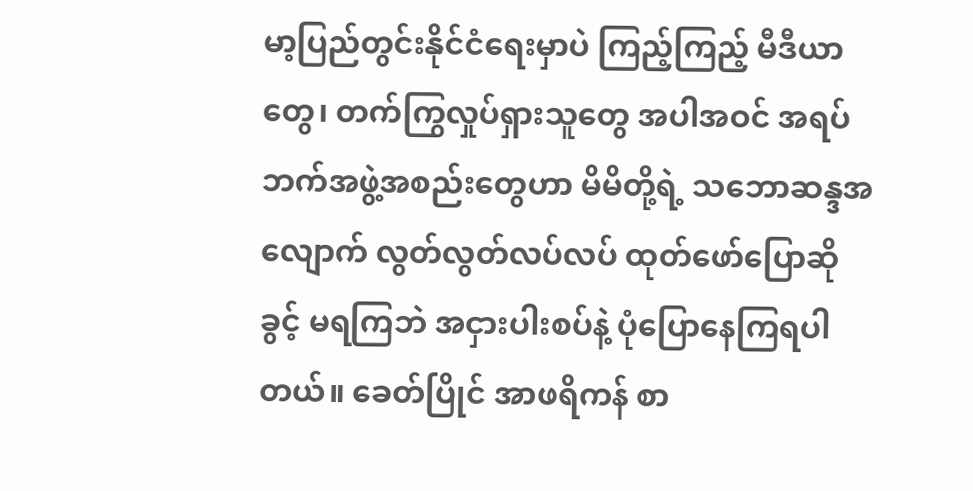မာ့ပြည်တွင်းနိုင်ငံရေးမှာပဲ ကြည့်ကြည့် မီဒီယာတွေ၊ တက်ကြွလှုပ်ရှားသူတွေ အပါအဝင် အရပ်ဘက်အဖွဲ့အစည်းတွေဟာ မိမိတို့ရဲ့ သဘောဆန္ဒအလျောက် လွတ်လွတ်လပ်လပ် ထုတ်ဖော်ပြောဆိုခွင့် မရကြဘဲ အငှားပါးစပ်နဲ့ ပုံပြောနေကြရပါတယ်။ ခေတ်ပြိုင် အာဖရိကန် စာ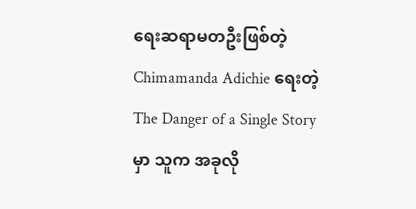ရေးဆရာမတဦးဖြစ်တဲ့ Chimamanda Adichie ရေးတဲ့ The Danger of a Single Story မှာ သူက အခုလို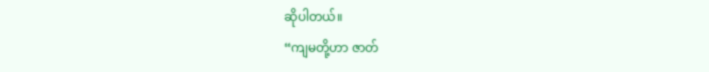ဆိုပါတယ်။
“ကျမတို့ဟာ ဇာတ်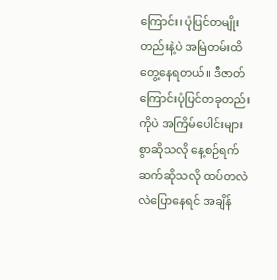ကြောင်း၊ ပုံပြင်တမျိုးတည်းနဲ့ပဲ အမြဲတမ်းထိတွေ့နေရတယ်။ ဒီဇာတ်ကြောင်းပုံပြင်တခုတည်းကိုပဲ အကြိမ်ပေါင်းများစွာဆိုသလို နေ့စဉ်ရက်ဆက်ဆိုသလို ထပ်တလဲလဲပြောနေရင် အချိန်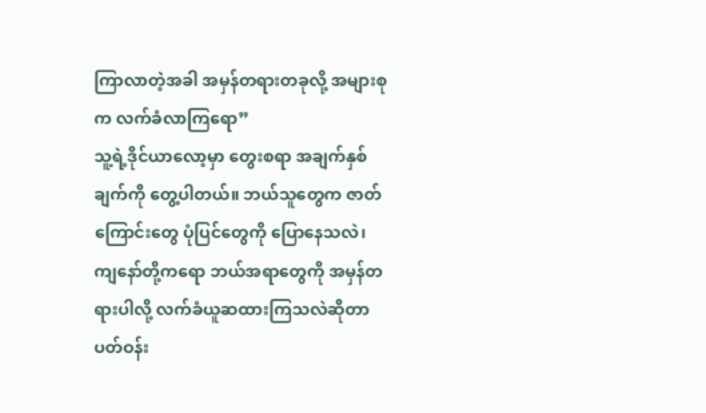ကြာလာတဲ့အခါ အမှန်တရားတခုလို့ အများစုက လက်ခံလာကြရော”
သူ့ရဲ့ဒိုင်ယာလော့မှာ တွေးစရာ အချက်နှစ်ချက်ကို တွေ့ပါတယ်။ ဘယ်သူတွေက ဇာတ်ကြောင်းတွေ ပုံပြင်တွေကို ပြောနေသလဲ၊ ကျနော်တို့ကရော ဘယ်အရာတွေကို အမှန်တရားပါလို့ လက်ခံယူဆထားကြသလဲဆိုတာ ပတ်ဝန်း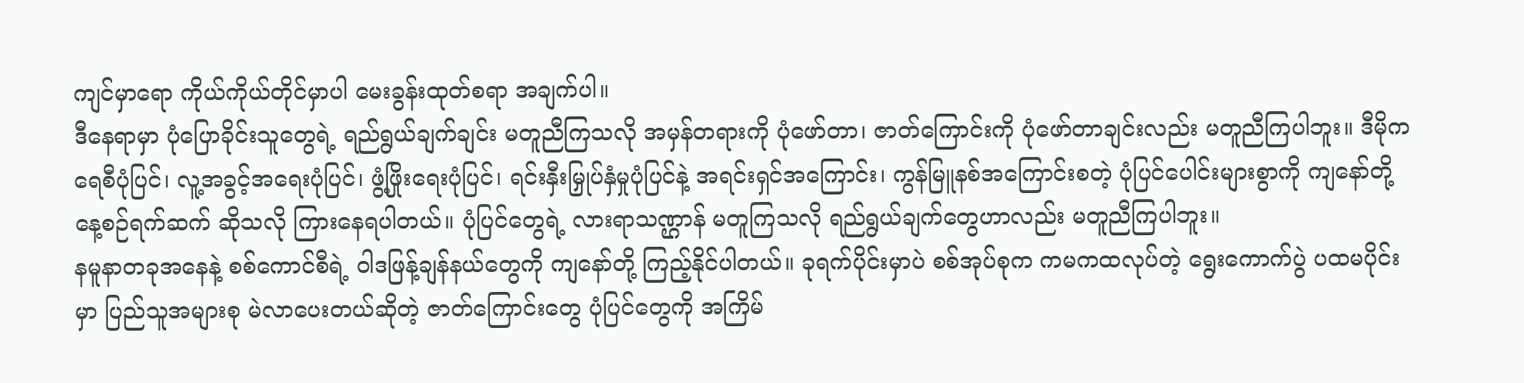ကျင်မှာရော ကိုယ်ကိုယ်တိုင်မှာပါ မေးခွန်းထုတ်စရာ အချက်ပါ။
ဒီနေရာမှာ ပုံပြောခိုင်းသူတွေရဲ့ ရည်ရွယ်ချက်ချင်း မတူညီကြသလို အမှန်တရားကို ပုံဖော်တာ၊ ဇာတ်ကြောင်းကို ပုံဖော်တာချင်းလည်း မတူညီကြပါဘူး။ ဒီမိုကရေစီပုံပြင်၊ လူ့အခွင့်အရေးပုံပြင်၊ ဖွံ့ဖြိုးရေးပုံပြင်၊ ရင်းနှီးမြှုပ်နှံမှုပုံပြင်နဲ့ အရင်းရှင်အကြောင်း၊ ကွန်မြူနစ်အကြောင်းစတဲ့ ပုံပြင်ပေါင်းများစွာကို ကျနော်တို့ နေ့စဉ်ရက်ဆက် ဆိုသလို ကြားနေရပါတယ်။ ပုံပြင်တွေရဲ့ လားရာသဏ္ဌာန် မတူကြသလို ရည်ရွယ်ချက်တွေဟာလည်း မတူညီကြပါဘူး။
နမူနာတခုအနေနဲ့ စစ်ကောင်စီရဲ့ ဝါဒဖြန့်ချန်နယ်တွေကို ကျနော်တို့ ကြည့်နိုင်ပါတယ်။ ခုရက်ပိုင်းမှာပဲ စစ်အုပ်စုက ကမကထလုပ်တဲ့ ရွေးကောက်ပွဲ ပထမပိုင်းမှာ ပြည်သူအများစု မဲလာပေးတယ်ဆိုတဲ့ ဇာတ်ကြောင်းတွေ ပုံပြင်တွေကို အကြိမ်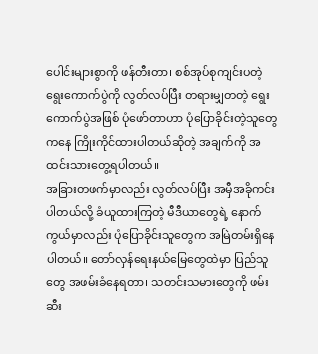ပေါင်းများစွာကို ဖန်တီးတာ၊ စစ်အုပ်စုကျင်းပတဲ့ ရွေးကောက်ပွဲကို လွတ်လပ်ပြီး တရားမျှတတဲ့ ရွေးကောက်ပွဲအဖြစ် ပုံဖော်တာဟာ ပုံပြောခိုင်းတဲ့သူတွေကနေ ကြိုးကိုင်ထားပါတယ်ဆိုတဲ့ အချက်ကို အထင်းသားတွေ့ရပါတယ်။
အခြားတဖက်မှာလည်း လွတ်လပ်ပြီး အမှီအခိုကင်းပါတယ်လို့ ခံယူထားကြတဲ့ မီဒီယာတွေရဲ့ နောက်ကွယ်မှာလည်း ပုံပြောခိုင်းသူတွေက အမြဲတမ်းရှိနေပါတယ်။ တော်လှန်ရေးနယ်မြေတွေထဲမှာ ပြည်သူတွေ အဖမ်းခံနေရတာ၊ သတင်းသမားတွေကို ဖမ်းဆီး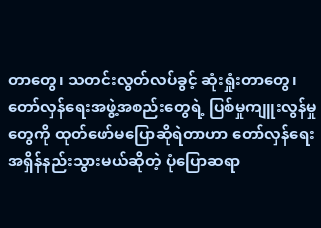တာတွေ၊ သတင်းလွတ်လပ်ခွင့် ဆုံးရှုံးတာတွေ၊ တော်လှန်ရေးအဖွဲ့အစည်းတွေရဲ့ ပြစ်မှုကျူးလွန်မှုတွေကို ထုတ်ဖော်မပြောဆိုရဲတာဟာ တော်လှန်ရေးအရှိန်နည်းသွားမယ်ဆိုတဲ့ ပုံပြောဆရာ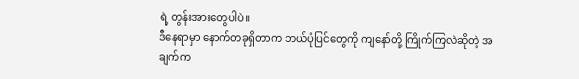ရဲ့ တွန်းအားတွေပါပဲ။
ဒီနေရာမှာ နောက်တခုရှိတာက ဘယ်ပုံပြင်တွေကို ကျနော်တို့ ကြိုက်ကြလဲဆိုတဲ့ အချက်က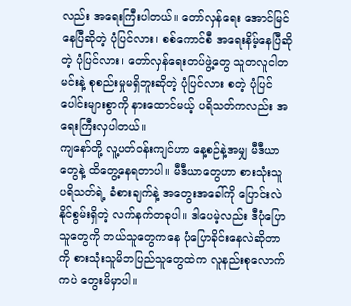လည်း အရေးကြီးပါတယ်။ တော်လှန်ရေး အောင်မြင်နေပြီဆိုတဲ့ ပုံပြင်လား၊ စစ်ကောင်စီ အရေးနိမ့်နေပြီဆိုတဲ့ ပုံပြင်လား၊ တော်လှန်ရေးတပ်ဖွဲ့တွေ သူတလူငါတမင်းနဲ့ စုစည်းမှုမရှိဘူးဆိုတဲ့ ပုံပြင်လား စတဲ့ ပုံပြင်ပေါင်းများစွာကို နားထောင်မယ့် ပရိသတ်ကလည်း အရေးကြီးလှပါတယ်။
ကျနော်တို့ လူ့ပတ်ဝန်းကျင်ဟာ နေ့စဉ်နဲ့အမျှ မီဒီယာတွေနဲ့ ထိတွေ့နေရတာပါ။ မီဒီယာတွေဟာ စားသုံးသူ ပရိသတ်ရဲ့ ခံစားချက်နဲ့ အတွေးအခေါ်ကို ပြောင်းလဲနိုင်စွမ်းရှိတဲ့ လက်နက်တခုပါ။ ဒါပေမဲ့လည်း ဒီပုံပြောသူတွေကို ဘယ်သူတွေကနေ ပုံပြောခိုင်းနေလဲဆိုတာကို စားသုံးသူမိဘပြည်သူတွေထဲက လူနည်းစုလောက်ကပဲ တွေးမိမှာပါ။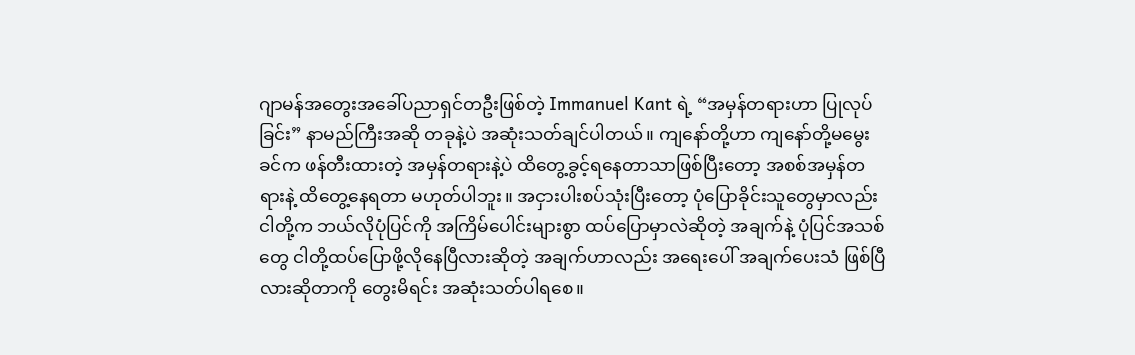ဂျာမန်အတွေးအခေါ်ပညာရှင်တဦးဖြစ်တဲ့ Immanuel Kant ရဲ့ “အမှန်တရားဟာ ပြုလုပ်ခြင်း” နာမည်ကြီးအဆို တခုနဲ့ပဲ အဆုံးသတ်ချင်ပါတယ်။ ကျနော်တို့ဟာ ကျနော်တို့မမွေးခင်က ဖန်တီးထားတဲ့ အမှန်တရားနဲ့ပဲ ထိတွေ့ခွင့်ရနေတာသာဖြစ်ပြီးတော့ အစစ်အမှန်တရားနဲ့ ထိတွေ့နေရတာ မဟုတ်ပါဘူး။ အငှားပါးစပ်သုံးပြီးတော့ ပုံပြောခိုင်းသူတွေမှာလည်း ငါတို့က ဘယ်လိုပုံပြင်ကို အကြိမ်ပေါင်းများစွာ ထပ်ပြောမှာလဲဆိုတဲ့ အချက်နဲ့ ပုံပြင်အသစ်တွေ ငါတို့ထပ်ပြောဖို့လိုနေပြီလားဆိုတဲ့ အချက်ဟာလည်း အရေးပေါ် အချက်ပေးသံ ဖြစ်ပြီလားဆိုတာကို တွေးမိရင်း အဆုံးသတ်ပါရစေ။